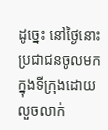ដូច្នេះ នៅថ្ងៃនោះ ប្រជាជនចូលមកក្នុងទីក្រុងដោយលួចលាក់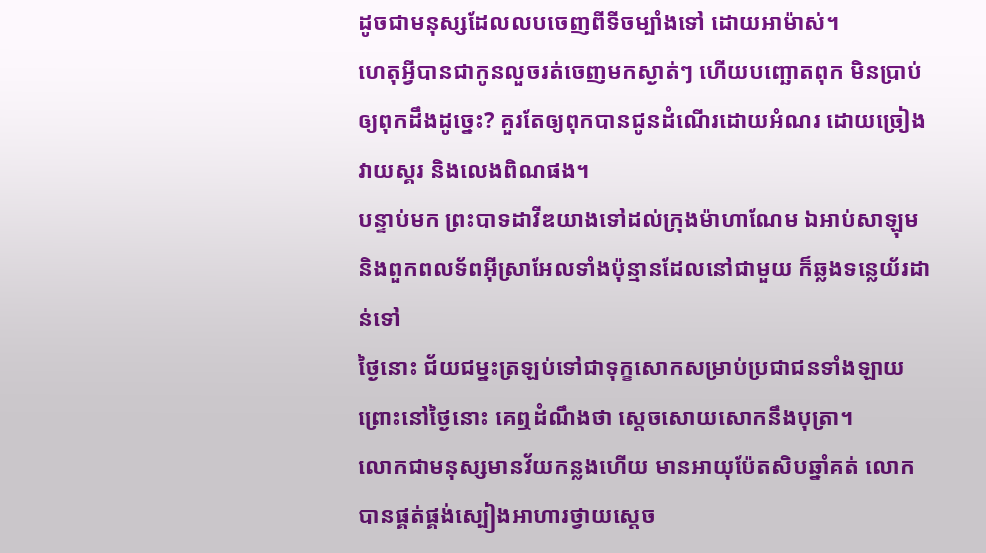ដូចជាមនុស្សដែលលបចេញពីទីចម្បាំងទៅ ដោយអាម៉ាស់។
ហេតុអ្វីបានជាកូនលួចរត់ចេញមកស្ងាត់ៗ ហើយបញ្ឆោតពុក មិនប្រាប់ឲ្យពុកដឹងដូច្នេះ? គួរតែឲ្យពុកបានជូនដំណើរដោយអំណរ ដោយច្រៀង វាយស្គរ និងលេងពិណផង។
បន្ទាប់មក ព្រះបាទដាវីឌយាងទៅដល់ក្រុងម៉ាហាណែម ឯអាប់សាឡុម និងពួកពលទ័ពអ៊ីស្រាអែលទាំងប៉ុន្មានដែលនៅជាមួយ ក៏ឆ្លងទន្លេយ័រដាន់ទៅ
ថ្ងៃនោះ ជ័យជម្នះត្រឡប់ទៅជាទុក្ខសោកសម្រាប់ប្រជាជនទាំងឡាយ ព្រោះនៅថ្ងៃនោះ គេឮដំណឹងថា ស្តេចសោយសោកនឹងបុត្រា។
លោកជាមនុស្សមានវ័យកន្លងហើយ មានអាយុប៉ែតសិបឆ្នាំគត់ លោកបានផ្គត់ផ្គង់ស្បៀងអាហារថ្វាយស្តេច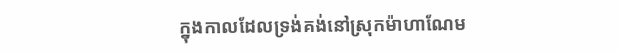ក្នុងកាលដែលទ្រង់គង់នៅស្រុកម៉ាហាណែម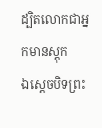ដ្បិតលោកជាអ្នកមានស្តុក
ឯស្តេចបិទព្រះ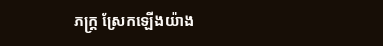ភក្ត្រ ស្រែកឡើងយ៉ាង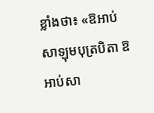ខ្លាំងថា៖ «ឱអាប់សាឡុមបុត្របិតា ឱអាប់សា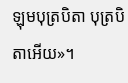ឡុមបុត្របិតា បុត្របិតាអើយ»។